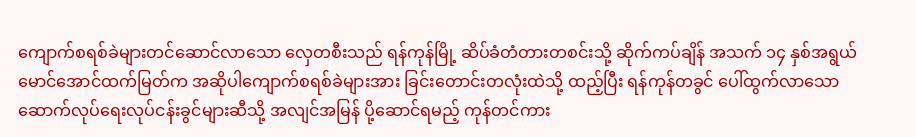ကျောက်စရစ်ခဲများတင်ဆောင်လာသော လှေတစီးသည် ရန်ကုန်မြို့ ဆိပ်ခံတံတားတစင်းသို့ ဆိုက်ကပ်ချိန် အသက် ၁၄ နှစ်အရွယ် မောင်အောင်ထက်မြတ်က အဆိုပါကျောက်စရစ်ခဲများအား ခြင်းတောင်းတလုံးထဲသို့ ထည့်ပြီး ရန်ကုန်တခွင် ပေါ်ထွက်လာသော ဆောက်လုပ်ရေးလုပ်ငန်းခွင်များဆီသို့ အလျင်အမြန် ပို့ဆောင်ရမည့် ကုန်တင်ကား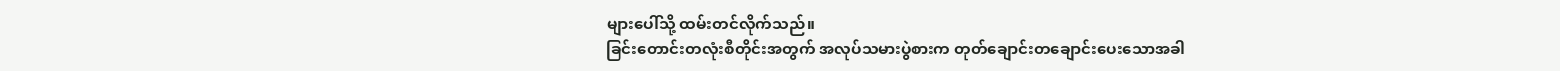များပေါ်သို့ ထမ်းတင်လိုက်သည်။
ခြင်းတောင်းတလုံးစီတိုင်းအတွက် အလုပ်သမားပွဲစားက တုတ်ချောင်းတချောင်းပေးသောအခါ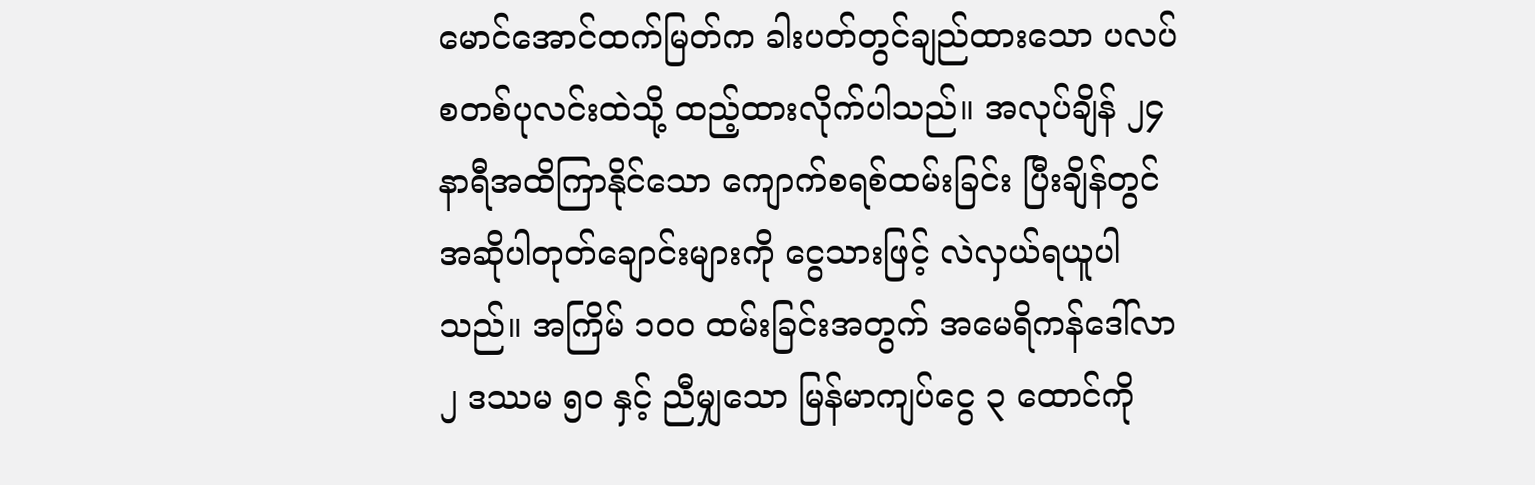မောင်အောင်ထက်မြတ်က ခါးပတ်တွင်ချည်ထားသော ပလပ်စတစ်ပုလင်းထဲသို့ ထည့်ထားလိုက်ပါသည်။ အလုပ်ချိန် ၂၄ နာရီအထိကြာနိုင်သော ကျောက်စရစ်ထမ်းခြင်း ပြီးချိန်တွင် အဆိုပါတုတ်ချောင်းများကို ငွေသားဖြင့် လဲလှယ်ရယူပါသည်။ အကြိမ် ၁၀၀ ထမ်းခြင်းအတွက် အမေရိကန်ဒေါ်လာ ၂ ဒဿမ ၅၀ နှင့် ညီမျှသော မြန်မာကျပ်ငွေ ၃ ထောင်ကို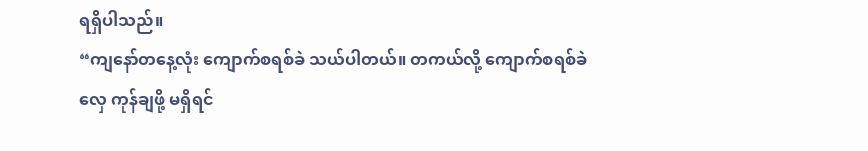ရရှိပါသည်။
“ကျနော်တနေ့လုံး ကျောက်စရစ်ခဲ သယ်ပါတယ်။ တကယ်လို့ ကျောက်စရစ်ခဲလှေ ကုန်ချဖို့ မရှိရင်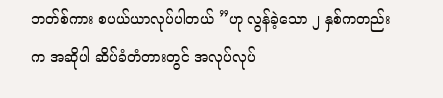ဘတ်စ်ကား စပယ်ယာလုပ်ပါတယ် ”ဟု လွန်ခဲ့သော ၂ နှစ်ကတည်းက အဆိုပါ ဆိပ်ခံတံတားတွင် အလုပ်လုပ်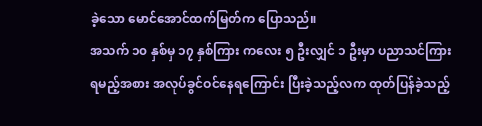ခဲ့သော မောင်အောင်ထက်မြတ်က ပြောသည်။
အသက် ၁၀ နှစ်မှ ၁၇ နှစ်ကြား ကလေး ၅ ဦးလျှင် ၁ ဦးမှာ ပညာသင်ကြားရမည့်အစား အလုပ်ခွင်ဝင်နေရကြောင်း ပြီးခဲ့သည့်လက ထုတ်ပြန်ခဲ့သည့်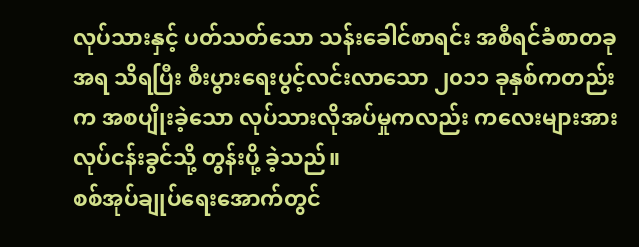လုပ်သားနှင့် ပတ်သတ်သော သန်းခေါင်စာရင်း အစီရင်ခံစာတခု အရ သိရပြီး စီးပွားရေးပွင့်လင်းလာသော ၂၀၁၁ ခုနှစ်ကတည်းက အစပျိုးခဲ့သော လုပ်သားလိုအပ်မှုကလည်း ကလေးများအား လုပ်ငန်းခွင်သို့ တွန်းပို့ ခဲ့သည်။
စစ်အုပ်ချုပ်ရေးအောက်တွင်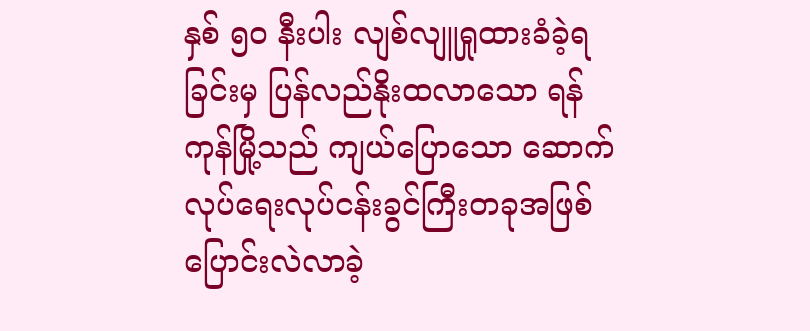နှစ် ၅၀ နီးပါး လျစ်လျူရှုထားခံခဲ့ရခြင်းမှ ပြန်လည်နိုးထလာသော ရန်ကုန်မြို့သည် ကျယ်ပြောသော ဆောက်လုပ်ရေးလုပ်ငန်းခွင်ကြီးတခုအဖြစ် ပြောင်းလဲလာခဲ့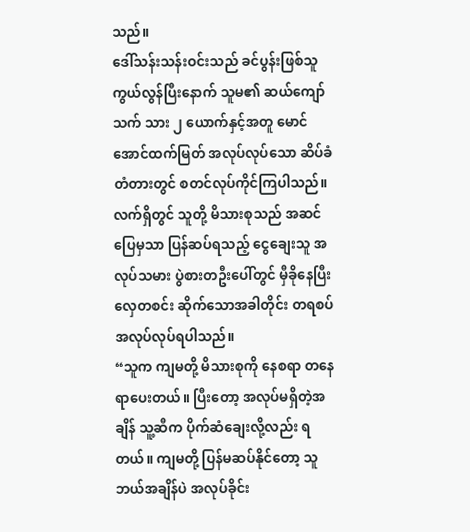သည်။
ဒေါ်သန်းသန်းဝင်းသည် ခင်ပွန်းဖြစ်သူ ကွယ်လွန်ပြီးနောက် သူမ၏ ဆယ်ကျော်သက် သား ၂ ယောက်နှင့်အတူ မောင်အောင်ထက်မြတ် အလုပ်လုပ်သော ဆိပ်ခံတံတားတွင် စတင်လုပ်ကိုင်ကြပါသည်။ လက်ရှိတွင် သူတို့ မိသားစုသည် အဆင်ပြေမှသာ ပြန်ဆပ်ရသည့် ငွေချေးသူ အလုပ်သမား ပွဲစားတဦးပေါ်တွင် မှီခိုနေပြီး လှေတစင်း ဆိုက်သောအခါတိုင်း တရစပ် အလုပ်လုပ်ရပါသည်။
“သူက ကျမတို့ မိသားစုကို နေစရာ တနေရာပေးတယ်။ ပြီးတော့ အလုပ်မရှိတဲ့အချိန် သူ့ဆီက ပိုက်ဆံချေးလို့လည်း ရတယ်။ ကျမတို့ ပြန်မဆပ်နိုင်တော့ သူ ဘယ်အချိန်ပဲ အလုပ်ခိုင်း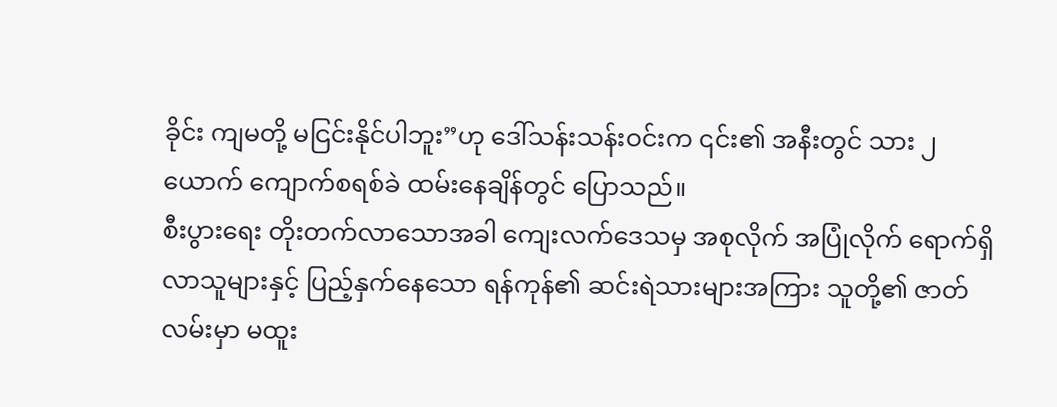ခိုင်း ကျမတို့ မငြင်းနိုင်ပါဘူး”ဟု ဒေါ်သန်းသန်းဝင်းက ၎င်း၏ အနီးတွင် သား ၂ ယောက် ကျောက်စရစ်ခဲ ထမ်းနေချိန်တွင် ပြောသည်။
စီးပွားရေး တိုးတက်လာသောအခါ ကျေးလက်ဒေသမှ အစုလိုက် အပြုံလိုက် ရောက်ရှိလာသူများနှင့် ပြည့်နှက်နေသော ရန်ကုန်၏ ဆင်းရဲသားများအကြား သူတို့၏ ဇာတ်လမ်းမှာ မထူး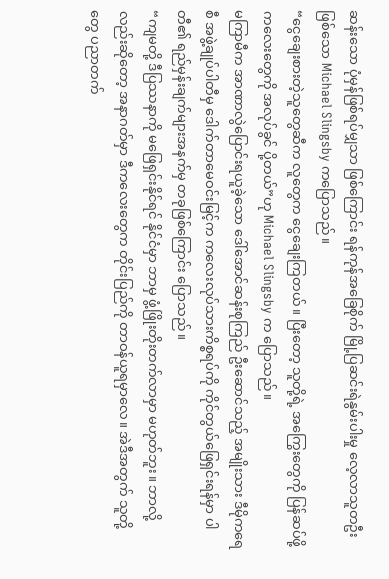ဆန်းသော ပုံမှန်ဖြစ်ရပ်မျှသာ ဖြစ်ကြောင်း ရန်ကုန်အခြေစိုက် မြို့ပြဆင်းရဲနွမ်းပါးမှု လေ့လာသူတဦးဖြစ်သော Michael Slingsby ကပြောသည်။
“ငွေချေးစားတဲ့သူတွေဆီက လူတွေက ငွေချေးကြတယ်။ ပြီးတော့ သူတို့ရဲ့ အကြွေးတွေကို ပြန်ဆပ်ဖို့ ကလေးတွေကို အလုပ်ခွင် ပို့တယ်”ဟု Michael Slingsby က ပြောသည်။
မကြာမီက အာဏာလွဲပြောင်းရယူခဲ့သော ဒေါ်အောင်ဆန်းစုကြည် ဦးဆောင်သည့် အမျိုးသား ဒီမိုကရေစီ အဖွဲ့ချုပ်ပါတီမှ ဒေါက်တာမေဝင်းမြင့်က ကလေးလုပ်သားကိစ္စရပ်ကို ကိုင်တွယ်ဖြေရှင်းရန်မှာ ပါတီ၏ ရည်မှန်းချက်များအနက်မှ တခုဖြစ်ကြောင်း ပြောသည်။
“ကျမတို့ ဒီပြဿနာကို မဖြေရှင်းနိုင်ရင် နိုင်ငံမှာ ဘာမှ ဖွံ့ဖြိုးတိုးတက်လာမှာ မဟုတ်ဘူး။ ဘာလို့လည်းဆိုတော့ အနာဂတ်မှာ ဒီကလေးတွေက တိုင်းပြည်ကို တာဝန်ယူရမှာလေ။ အဲဒီအတွက် သူတို့တွေ ပညာတက်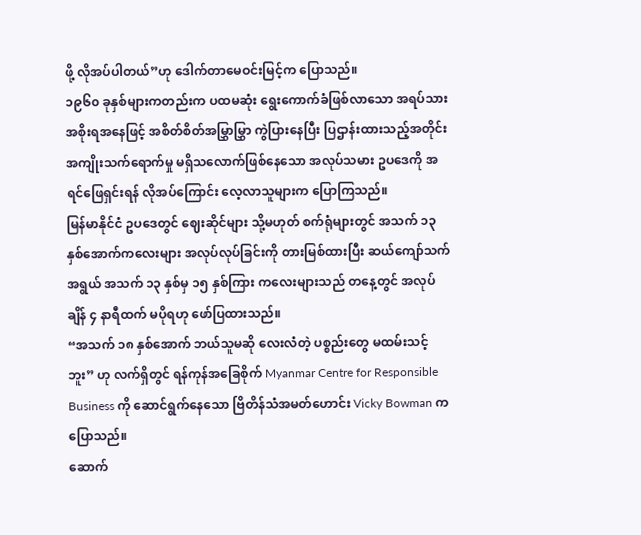ဖို့ လိုအပ်ပါတယ်”ဟု ဒေါက်တာမေဝင်းမြင့်က ပြောသည်။
၁၉၆၀ ခုနှစ်များကတည်းက ပထမဆုံး ရွေးကောက်ခံဖြစ်လာသော အရပ်သားအစိုးရအနေဖြင့် အစိတ်စိတ်အမြွှာမြွှာ ကွဲပြားနေပြီး ပြဌာန်းထားသည့်အတိုင်း အကျိုးသက်ရောက်မှု မရှိသလောက်ဖြစ်နေသော အလုပ်သမား ဥပဒေကို အရင်ဖြေရှင်းရန် လိုအပ်ကြောင်း လေ့လာသူများက ပြောကြသည်။
မြန်မာနိုင်ငံ ဥပဒေတွင် ဈေးဆိုင်များ သို့မဟုတ် စက်ရုံများတွင် အသက် ၁၃ နှစ်အောက်ကလေးများ အလုပ်လုပ်ခြင်းကို တားမြစ်ထားပြီး ဆယ်ကျော်သက်အရွယ် အသက် ၁၃ နှစ်မှ ၁၅ နှစ်ကြား ကလေးများသည် တနေ့တွင် အလုပ်ချိန် ၄ နာရီထက် မပိုရဟု ဖော်ပြထားသည်။
“အသက် ၁၈ နှစ်အောက် ဘယ်သူမဆို လေးလံတဲ့ ပစ္စည်းတွေ မထမ်းသင့်ဘူး” ဟု လက်ရှိတွင် ရန်ကုန်အခြေစိုက် Myanmar Centre for Responsible Business ကို ဆောင်ရွက်နေသော ဗြိတိန်သံအမတ်ဟောင်း Vicky Bowman က ပြောသည်။
ဆောက်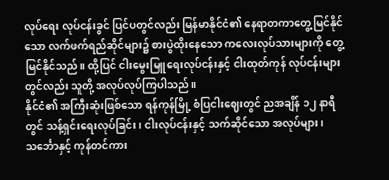လုပ်ရေး လုပ်ငန်းခွင် ပြင်ပတွင်လည်း မြန်မာနိုင်ငံ၏ နေရာတကာတွေ့မြင်နိုင်သော လက်ဖက်ရည်ဆိုင်များ၌ စားပွဲထိုးနေသော ကလေးလုပ်သားများကို တွေ့မြင်နိုင်သည်။ ထို့ပြင် ငါးမွေးမြူရေးလုပ်ငန်းနှင့် ငါးထုတ်ကုန် လုပ်ငန်းများတွင်လည်း သူတို့ အလုပ်လုပ်ကြပါသည်။
နိုင်ငံ၏ အကြီးဆုံးဖြစ်သော ရန်ကုန်မြို့ စံပြငါးဈေးတွင် ညအချိန် ၁၂ နာရီတွင် သန့်ရှင်းရေးလုပ်ခြင်း၊ ငါးလုပ်ငန်းနှင့် သက်ဆိုင်သော အလုပ်များ၊ သင်္ဘောနှင့် ကုန်တင်ကား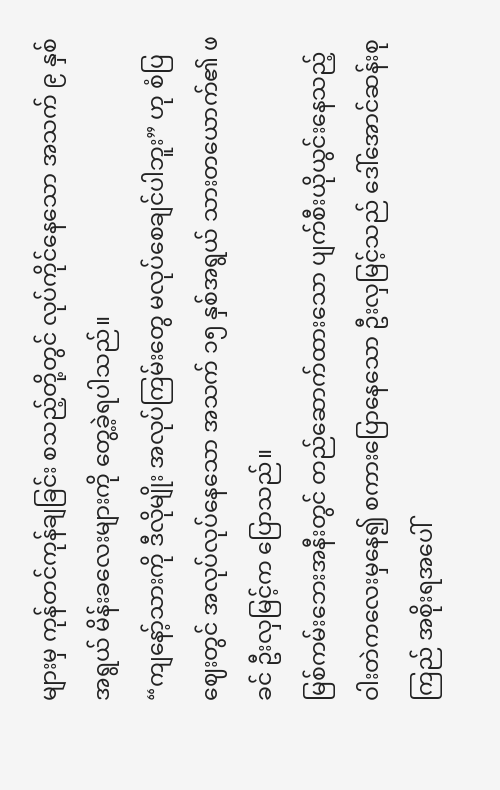များမှ ကုန်တင်ကုန်ချခြင်း စသည့်တို့တွင် လုပ်ကိုင်နေသော အသက် ၉ နှစ်အရွယ် မိန်းခလေးများကို တွေ့ခဲ့ရပါသည်။
“ကျနော့်သားကို ဒီလိုမျိုး အလုပ်ကြမ်းတွေ မလုပ်စေချင်ပါဘူး” ဟု စံပြဈေးတွင် အလုပ်လုပ်နေသော အသက် ၁၅ နှစ်အရွယ် သားတယောက်၏ ဖခင် ဦးလှမြင့်က ပြောသည်။
မြစ်ကမ်းဘေးအနီးတွင် တည်ဆောက်ထားသော ပျက်စီးယိုယွင်းနေသည့် ဝါးတဲကလေးမှနေ၍ စကားပြောနေသော ဦးလှမြင့်သည် ဒေါ်အောင်ဆန်းစုကြည် အစိုးရအပေါ်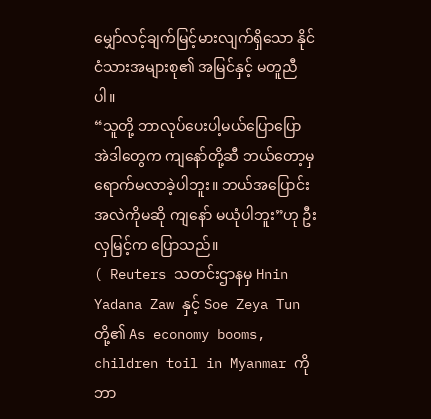မျှော်လင့်ချက်မြင့်မားလျက်ရှိသော နိုင်ငံသားအများစု၏ အမြင်နှင့် မတူညီပါ။
“သူတို့ ဘာလုပ်ပေးပါ့မယ်ပြောပြော အဲဒါတွေက ကျနော်တို့ဆီ ဘယ်တော့မှ ရောက်မလာခဲ့ပါဘူး။ ဘယ်အပြောင်းအလဲကိုမဆို ကျနော် မယုံပါဘူး”ဟု ဦးလှမြင့်က ပြောသည်။
( Reuters သတင်းဌာနမှ Hnin Yadana Zaw နှင့် Soe Zeya Tun တို့၏ As economy booms, children toil in Myanmar ကို ဘာ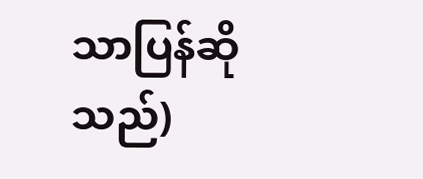သာပြန်ဆိုသည်)